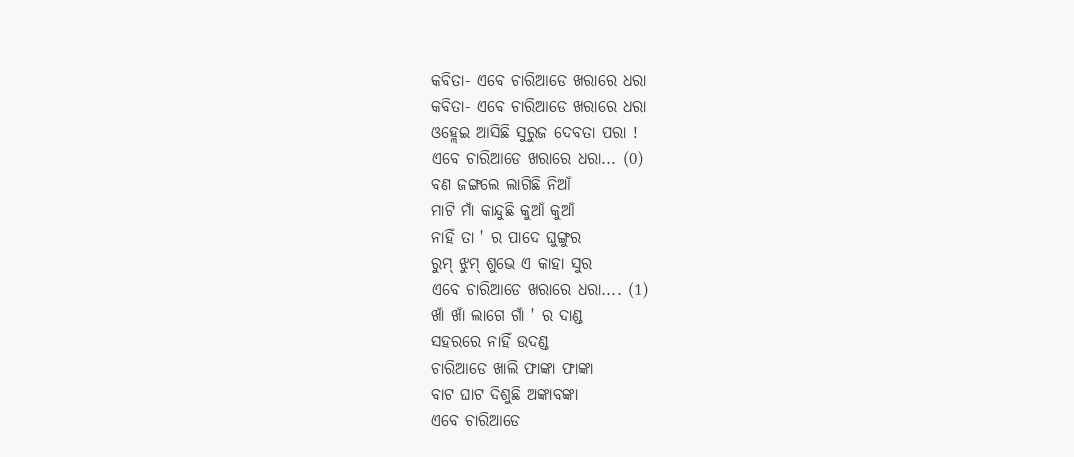କବିତା- ଏବେ ଚାରିଆଡେ ଖରାରେ ଧରା
କବିତା- ଏବେ ଚାରିଆଡେ ଖରାରେ ଧରା
ଓହ୍ଲେଇ ଆସିଛି ସୁରୁଜ ଦେବତା ପରା !
ଏବେ ଚାରିଆଡେ ଖରାରେ ଧରା... (0)
ବଣ ଜଙ୍ଗଲେ ଲାଗିଛି ନିଆଁ
ମାଟି ମାଁ କାନ୍ଦୁଛି କୁଆଁ କୁଆଁ
ନାହିଁ ତା ' ର ପାଦେ ଘୁଙ୍ଗୁର
ରୁମ୍ ଝୁମ୍ ଶୁଭେ ଏ କାହା ସୁର
ଏବେ ଚାରିଆଡେ ଖରାରେ ଧରା.... (1)
ଖାଁ ଖାଁ ଲାଗେ ଗାଁ ' ର ଦାଣ୍ଡ
ସହରରେ ନାହିଁ ଉଦଣ୍ଡ
ଚାରିଆଡେ ଖାଲି ଫାଙ୍କା ଫାଙ୍କା
ବାଟ ଘାଟ ଦିଶୁଛି ଅଙ୍କାବଙ୍କା
ଏବେ ଚାରିଆଡେ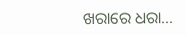ଖରାରେ ଧରା...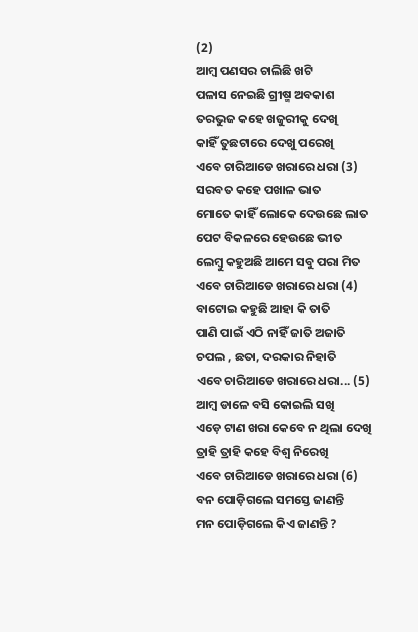(2)
ଆମ୍ବ ପଣସର ଚାଲିଛି ଖଟି
ପଳାସ ନେଇଛି ଗ୍ରୀଷ୍ମ ଅବକାଶ
ତରଭୁଜ କହେ ଖଜୁରୀକୁ ଦେଖି
କାହିଁ ତୁଛଟାରେ ଦେଖୁ ପରେଖି
ଏବେ ଚାରିଆଡେ ଖରାରେ ଧରା (3)
ସରବତ କହେ ପଖାଳ ଭାତ
ମୋତେ କାହିଁ ଲୋକେ ଦେଉଛେ ଲାତ
ପେଟ ବିକଳରେ ହେଉଛେ ଭୀତ
ଲେମ୍ବୁ କହୁଅଛି ଆମେ ସବୁ ପରା ମିତ
ଏବେ ଚାରିଆଡେ ଖରାରେ ଧରା (4)
ବାଟୋଇ କହୁଛି ଆହା କି ତାତି
ପାଣି ପାଇଁ ଏଠି ନାହିଁ ଜାତି ଅଜାତି
ଚପଲ , ଛତା, ଦରକାର ନିହାତି
ଏବେ ଚାରିଆଡେ ଖରାରେ ଧରା... (5)
ଆମ୍ବ ଡାଳେ ବସି କୋଇଲି ସଖି
ଏଡ଼େ ଟାଣ ଖରା କେବେ ନ ଥିଲା ଦେଖି
ତ୍ରାହି ତ୍ରାହି କହେ ବିଶ୍ଵ ନିରେଖି
ଏବେ ଚାରିଆଡେ ଖରାରେ ଧରା (6)
ବନ ପୋଡ଼ିଗଲେ ସମସ୍ତେ ଜାଣନ୍ତି
ମନ ପୋଡ଼ିଗଲେ କିଏ ଜାଣନ୍ତି ?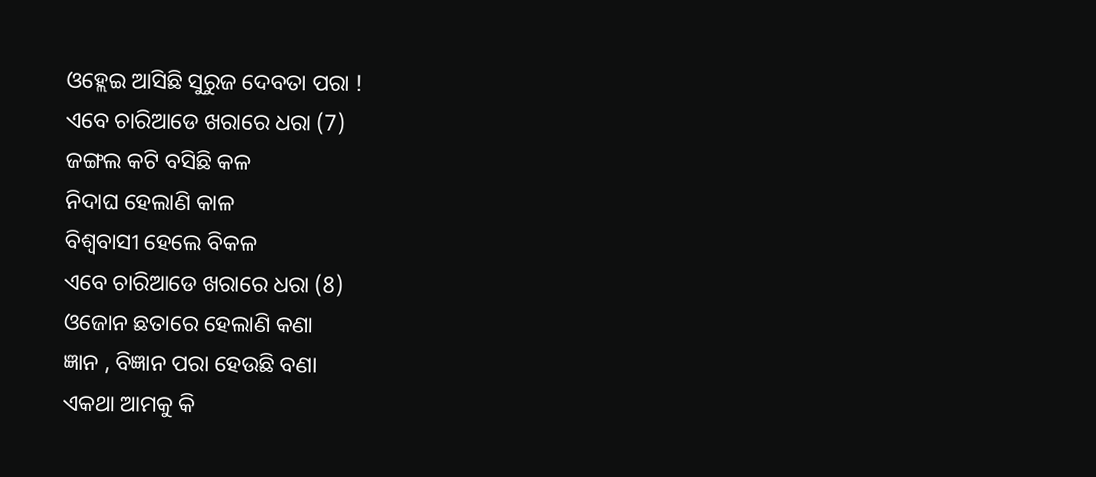ଓହ୍ଲେଇ ଆସିଛି ସୁରୁଜ ଦେବତା ପରା !
ଏବେ ଚାରିଆଡେ ଖରାରେ ଧରା (7)
ଜଙ୍ଗଲ କଟି ବସିଛି କଳ
ନିଦାଘ ହେଲାଣି କାଳ
ବିଶ୍ୱବାସୀ ହେଲେ ବିକଳ
ଏବେ ଚାରିଆଡେ ଖରାରେ ଧରା (8)
ଓଜୋନ ଛତାରେ ହେଲାଣି କଣା
ଜ୍ଞାନ , ବିଜ୍ଞାନ ପରା ହେଉଛି ବଣା
ଏକଥା ଆମକୁ କି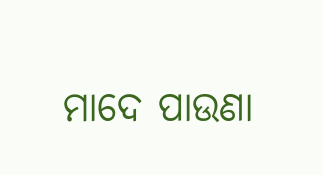ମାଦେ ପାଉଣା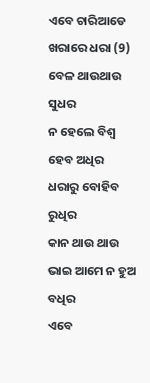ଏବେ ଚାରିଆଡେ ଖରାରେ ଧରା (9)
ବେଳ ଥାଉଥାଉ ସୁଧର
ନ ହେଲେ ବିଶ୍ଵ ହେବ ଅଧିର
ଧରାରୁ ବୋହିବ ରୁଧିର
କାନ ଥାଉ ଥାଉ ଭାଇ ଆମେ ନ ହୁଅ ବଧିର
ଏବେ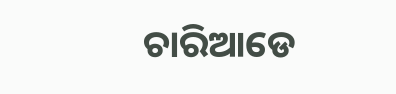ଚାରିଆଡେ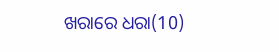ଖରାରେ ଧରା(10)